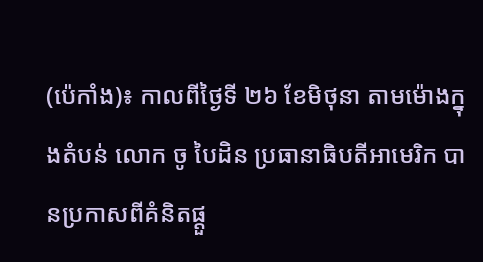(ប៉េកាំង)៖ កាលពីថ្ងៃទី ២៦ ខែមិថុនា តាមម៉ោងក្នុងតំបន់ លោក ចូ បៃដិន ប្រធានាធិបតីអាមេរិក បានប្រកាសពីគំនិតផ្តួ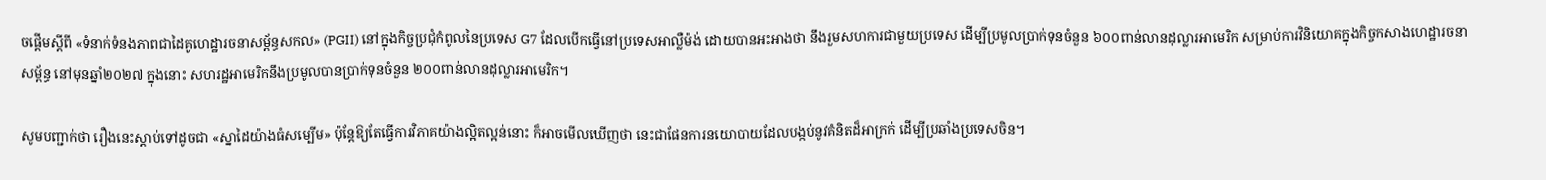ចផ្តើមស្តីពី «ទំនាក់ទំនងភាពជាដៃគូហេដ្ឋារចនាសម្ព័ន្ធសកល» (PGII) នៅក្នុងកិច្ចប្រជុំកំពូលនៃប្រទេស G7 ដែលបើកធ្វើនៅប្រទេសអាល្លឺម៉ង់ ដោយបានអះអាងថា នឹងរួមសហការជាមួយប្រទេស ដើម្បីប្រមូលប្រាក់ទុនចំនួន ៦០០ពាន់លានដុល្លារអាមេរិក សម្រាប់ការវិនិយោគក្នុងកិច្ចកសាងហេដ្ឋារចនាសម័្ពន្ធ នៅមុនឆ្នាំ២០២៧ ក្នុងនោះ សហរដ្ឋអាមេរិកនឹងប្រមូលបានប្រាក់ទុនចំនួន ២០០ពាន់លានដុល្លារអាមេរិក។

សូមបញ្ជាក់ថា រឿងនេះស្តាប់ទៅដូចជា «ស្នាដៃយ៉ាងធំសម្បើម» ប៉ុន្តែឱ្យតែធ្វើការវិភាគយ៉ាងល្អិតល្អន់នោះ ក៏អាចមើលឃើញថា នេះជាផែនការនយោបាយដែលបង្កប់នូវគំនិតដ៏អាក្រក់ ដើម្បីប្រឆាំងប្រទេសចិន។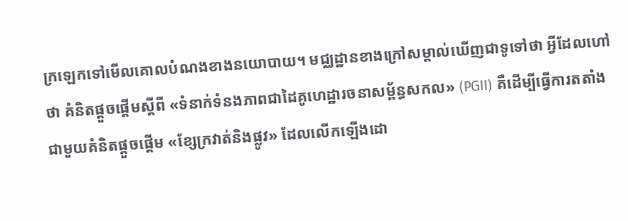ក្រឡេកទៅមើលគោលបំណងខាងនយោបាយ។ មជ្ឈដ្ឋានខាងក្រៅសម្គាល់ឃើញជាទូទៅថា អ្វីដែលហៅថា គំនិតផ្តួចផ្តើមស្តីពី «ទំនាក់ទំនងភាពជាដៃគូហេដ្ឋារចនាសម្ព័ន្ធសកល» (PGII) គឺដើម្បីធ្វើការតតាំងជាមួយគំនិតផ្តួចផ្តើម «ខ្សែក្រវាត់និងផ្លូវ» ដែលលើកឡើងដោ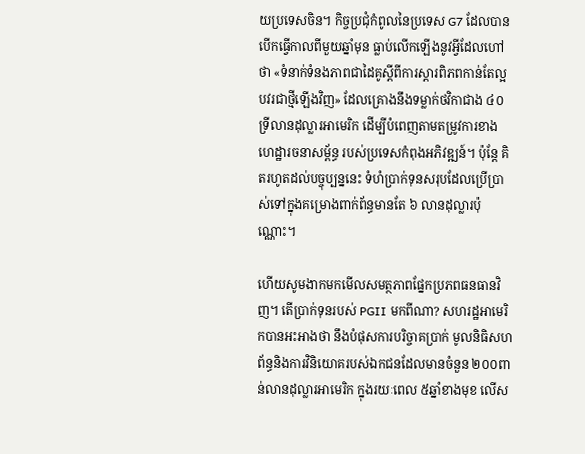យប្រទេសចិន។ កិច្ចប្រជុំកំពូលនៃប្រទេស G7 ដែលបានបើកធ្វើកាលពីមួយឆ្នាំមុន ធ្លាប់លើកឡើងនូវអ្វីដែលហៅថា «ទំនាក់ទំនងភាពជាដៃគូស្តីពីការស្តារពិភពកាន់តែល្អបវរជាថ្មីឡើងវិញ» ដែលគ្រោងនឹងទម្លាក់ថវិកាជាង ៤០ទី្រលានដុល្លារអាមេរិក ដើម្បីបំពេញតាមតម្រូវការខាងហេដ្ឋារចនាសម្ព័ន្ធ របស់ប្រទេសកំពុងអភិវឌ្ឍន៍។ ប៉ុន្តែ គិតរហូតដល់បច្ចុប្បន្ននេះ ទំហំប្រាក់ទុនសរុបដែលប្រើប្រាស់ទៅក្នុងគម្រោងពាក់ព័ន្ធមានតែ ៦ លានដុល្លារប៉ុណ្ណោះ។

ហើយសូមងាកមកមើលសមត្ថភាពផ្នែកប្រភពធនធានវិញ។ តើប្រាក់ទុនរបស់ PGII មកពីណា? សហរដ្ឋអាមេរិកបានអះអាងថា នឹងបំផុសការបរិច្ចាគប្រាក់ មូលនិធិសហព័ន្ធនិងការវិនិយោគរបស់ឯកជនដែលមានចំនួន ២០០ពាន់លានដុល្លារអាមេរិក ក្នុងរយៈពេល ៥ឆ្នាំខាងមុខ លើស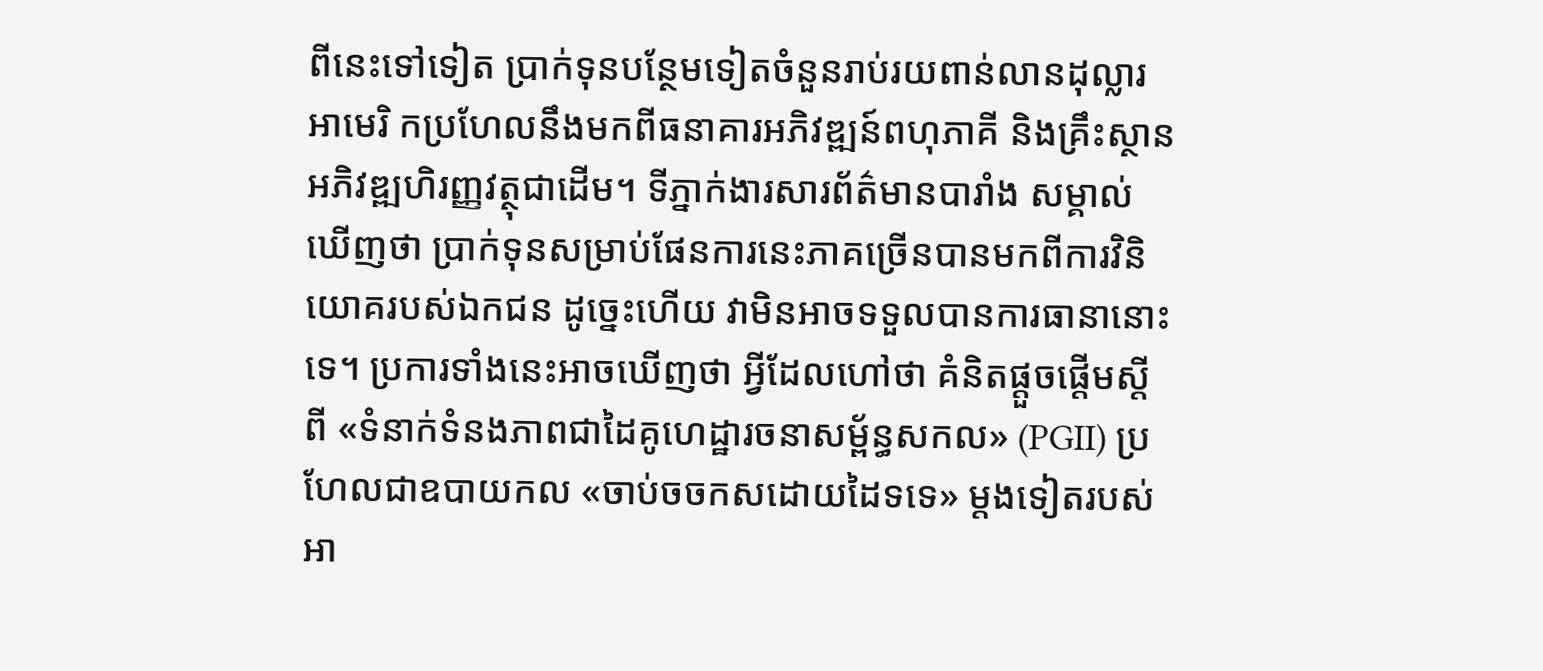ពីនេះទៅទៀត ប្រាក់ទុនបន្ថែមទៀតចំនួនរាប់រយពាន់លានដុល្លារអាមេរិ កប្រហែលនឹងមកពីធនាគារអភិវឌ្ឍន៍ពហុភាគី និងគ្រឹះស្ថានអភិវឌ្ឍហិរញ្ញវត្ថុជាដើម។ ទីភ្នាក់ងារសារព័ត៌មានបារាំង សម្គាល់ឃើញថា ប្រាក់ទុនសម្រាប់ផែនការនេះភាគច្រើនបានមកពីការវិនិយោគរបស់ឯកជន ដូច្នេះហើយ វាមិនអាចទទួលបានការធានានោះទេ។ ប្រការទាំងនេះអាចឃើញថា អ្វីដែលហៅថា គំនិតផ្តួចផ្តើមស្តីពី «ទំនាក់ទំនងភាពជាដៃគូហេដ្ឋារចនាសម្ព័ន្ធសកល» (PGII) ប្រហែលជាឧបាយកល «ចាប់ចចកសដោយដៃទទេ» ម្តងទៀតរបស់អា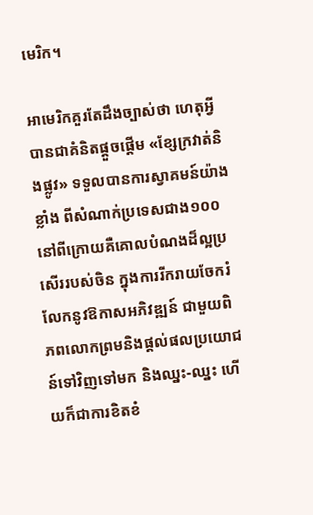មេរិក។

អាមេរិកគួរតែដឹងច្បាស់ថា ហេតុអ្វីបានជាគំនិតផ្តួចផ្តើម «ខ្សែក្រវាត់និងផ្លូវ» ទទួលបានការស្វាគមន៍យ៉ាងខ្លាំង ពីសំណាក់ប្រទេសជាង១០០ នៅពីក្រោយគឺគោលបំណងដ៏ល្អប្រសើររបស់ចិន ក្នុងការរីករាយចែករំលែកនូវឱកាសអភិវឌ្ឍន៍ ជាមួយពិភពលោកព្រមនិងផ្តល់ផលប្រយោជន៍ទៅវិញទៅមក និងឈ្នះ-ឈ្នះ ហើយក៏ជាការខិតខំ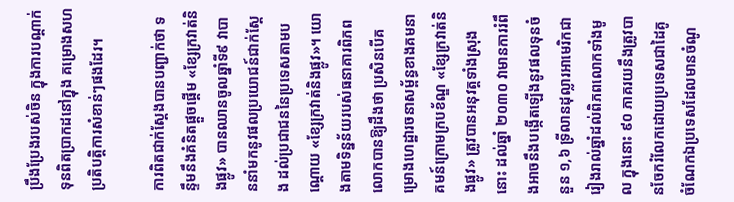ប្រឹងប្រែងរបស់ចិន ក្នុងការបណ្តាក់ទុនពិតប្រាកដនៅក្នុង គម្រោងសហប្រតិបត្តិការសំខាន់ៗផងដែរ។

ការពិតជាក់ស្តែងបានបញ្ជាក់ថា ទន្ទឹមនឹងគំនិតផ្តួចផ្តើម «ខ្សែក្រវាត់និងផ្លូវ» បានឈានចូលឆ្នាំទី៩ វាបាននាំមកនូវផលប្រយោជន៍ជាក់ស្តែង ដល់ប្រជាជននៃប្រទេសតាមបណ្តោយ «ខ្សែក្រវាត់និងផ្លូវ»។ យោងតាមទិន្នន័យរបស់ធនាគារពិភពលោកបានឱ្យដឹងថា ប្រសិនបើគម្រោងហេដ្ឋារចនាសម្ព័ន្ធខាងគមនាគមន៍ក្រោមក្របខ័ណ្ឌ «ខ្សែក្រវាត់និងផ្លូវ» ត្រូវបានអនុវត្តទាំងស្រុង នោះ ដល់ឆ្នាំ ២០៣០ វាមានការរំពឹងអាចនឹងបង្កើតឡើងនូវផលទុនចំនួន ១,៦ ទ្រីលានដុល្លារអាមេរិកជារៀងរាល់ឆ្នាំដល់ពិភពលោកទាំងមូល ក្នុងនោះ ៩០ ភាគរយនឹងត្រូវបានចែករំលែកដោយប្រទេសជាដៃគូ ចំណែកឯប្រទេសដែលមានចំណូ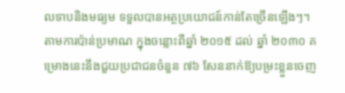លទាបនិងមធ្យម ទទួលបានអត្ថប្រយោជន៍កាន់តែច្រើនឡើងៗ។ តាមការប៉ាន់ប្រមាណ ក្នុងចន្លោះពីឆ្នាំ ២០១៥ ដល់ ឆ្នាំ ២០៣០ គម្រោងនេះនឹងជួយប្រជាជនចំនួន ៧៦ សែននាក់ឱ្យបម្រះខ្លួនចេញ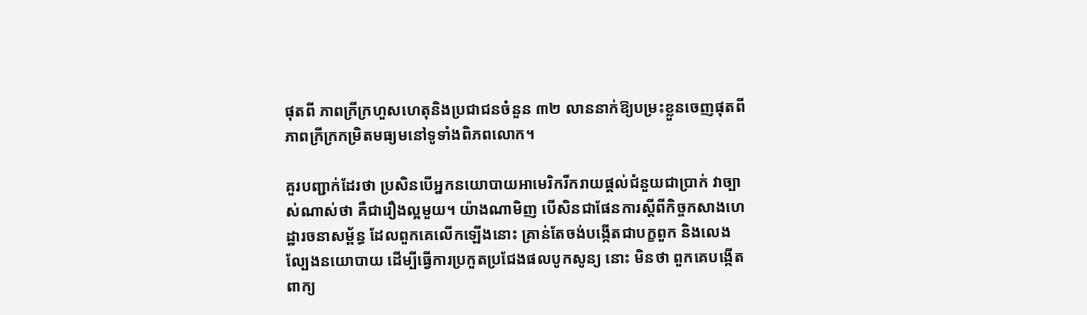ផុតពី ភាពក្រីក្រហួសហេតុនិងប្រជាជនចំនួន ៣២ លាននាក់ឱ្យបម្រះខ្លួនចេញផុតពី ភាពក្រីក្រកម្រិតមធ្យមនៅទូទាំងពិភពលោក។

គួរបញ្ជាក់ដែរថា ប្រសិនបើអ្នកនយោបាយអាមេរិករីករាយផ្តល់ជំនួយជាប្រាក់ វាច្បាស់ណាស់ថា គឺជារឿងល្អមួយ។ យ៉ាងណាមិញ បើសិនជាផែនការស្តីពីកិច្ចកសាងហេដ្ឋារចនាសម្ព័ន្ធ ដែលពួកគេលើកឡើងនោះ គ្រាន់តែចង់បង្កើតជាបក្ខពួក និងលេងល្បែងនយោបាយ ដើម្បីធ្វើការប្រកួតប្រជែងផលបូកសូន្យ នោះ មិនថា ពួកគេបង្កើតពាក្យ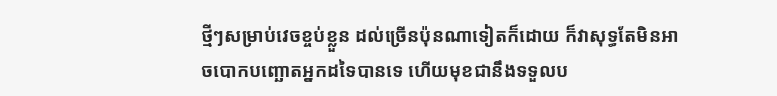ថ្មីៗសម្រាប់វេចខ្ចប់ខ្លួន ដល់ច្រើនប៉ុនណាទៀតក៏ដោយ ក៏វាសុទ្ធតែមិនអាចបោកបញ្ឆោតអ្នកដទៃបានទេ ហើយមុខជានឹងទទួលប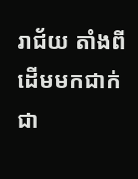រាជ័យ តាំងពីដើមមកជាក់ជា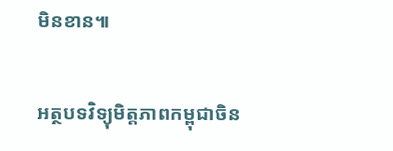មិនខាន៕

អត្ថបទវិទ្យុមិត្តភាពកម្ពុជាចិន